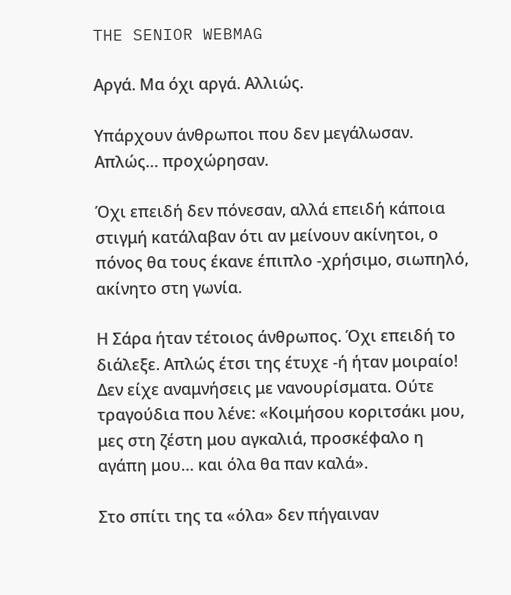THE SENIOR WEBMAG

Αργά. Μα όχι αργά. Αλλιώς.

Υπάρχουν άνθρωποι που δεν μεγάλωσαν. Απλώς… προχώρησαν.

Όχι επειδή δεν πόνεσαν, αλλά επειδή κάποια στιγμή κατάλαβαν ότι αν μείνουν ακίνητοι, ο πόνος θα τους έκανε έπιπλο -χρήσιμο, σιωπηλό, ακίνητο στη γωνία.

Η Σάρα ήταν τέτοιος άνθρωπος. Όχι επειδή το διάλεξε. Απλώς έτσι της έτυχε -ή ήταν μοιραίο! Δεν είχε αναμνήσεις με νανουρίσματα. Ούτε τραγούδια που λένε: «Κοιμήσου κοριτσάκι μου, μες στη ζέστη μου αγκαλιά, προσκέφαλο η αγάπη μου… και όλα θα παν καλά».

Στο σπίτι της τα «όλα» δεν πήγαιναν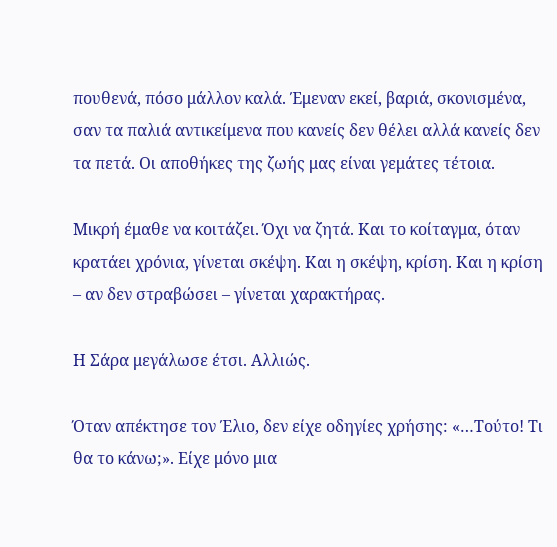πουθενά, πόσο μάλλον καλά. Έμεναν εκεί, βαριά, σκονισμένα, σαν τα παλιά αντικείμενα που κανείς δεν θέλει αλλά κανείς δεν τα πετά. Οι αποθήκες της ζωής μας είναι γεμάτες τέτοια.

Μικρή έμαθε να κοιτάζει. Όχι να ζητά. Και το κοίταγμα, όταν κρατάει χρόνια, γίνεται σκέψη. Και η σκέψη, κρίση. Και η κρίση – αν δεν στραβώσει – γίνεται χαρακτήρας.

Η Σάρα μεγάλωσε έτσι. Αλλιώς.

Όταν απέκτησε τον Έλιο, δεν είχε οδηγίες χρήσης: «…Τούτο! Τι θα το κάνω;». Είχε μόνο μια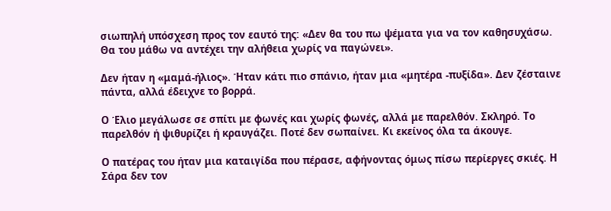σιωπηλή υπόσχεση προς τον εαυτό της: «Δεν θα του πω ψέματα για να τον καθησυχάσω. Θα του μάθω να αντέχει την αλήθεια χωρίς να παγώνει».

Δεν ήταν η «μαμά-ήλιος». Ήταν κάτι πιο σπάνιο, ήταν μια «μητέρα -πυξίδα». Δεν ζέσταινε πάντα, αλλά έδειχνε το βορρά.

Ο Έλιο μεγάλωσε σε σπίτι με φωνές και χωρίς φωνές, αλλά με παρελθόν. Σκληρό. Το παρελθόν ή ψιθυρίζει ή κραυγάζει. Ποτέ δεν σωπαίνει. Κι εκείνος όλα τα άκουγε.

Ο πατέρας του ήταν μια καταιγίδα που πέρασε, αφήνοντας όμως πίσω περίεργες σκιές. Η Σάρα δεν τον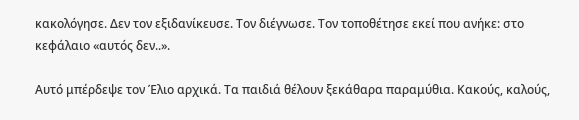κακολόγησε. Δεν τον εξιδανίκευσε. Τον διέγνωσε. Τον τοποθέτησε εκεί που ανήκε: στο κεφάλαιο «αυτός δεν..».

Αυτό μπέρδεψε τον Έλιο αρχικά. Τα παιδιά θέλουν ξεκάθαρα παραμύθια. Κακούς, καλούς,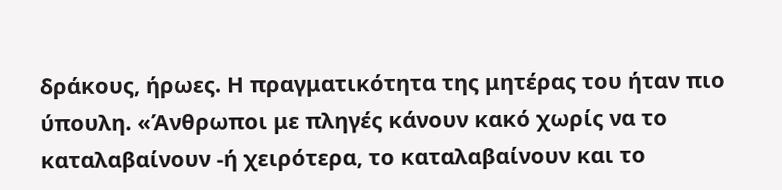δράκους, ήρωες. Η πραγματικότητα της μητέρας του ήταν πιο ύπουλη. «Άνθρωποι με πληγές κάνουν κακό χωρίς να το καταλαβαίνουν -ή χειρότερα, το καταλαβαίνουν και το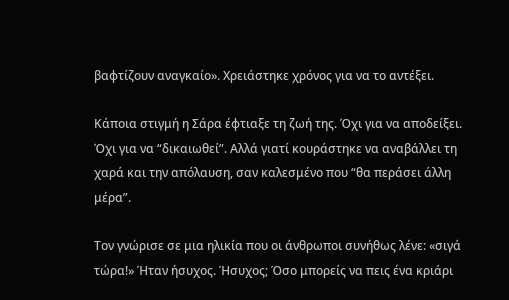βαφτίζουν αναγκαίο». Χρειάστηκε χρόνος για να το αντέξει.

Κάποια στιγμή η Σάρα έφτιαξε τη ζωή της. Όχι για να αποδείξει. Όχι για να “δικαιωθεί”. Αλλά γιατί κουράστηκε να αναβάλλει τη χαρά και την απόλαυση, σαν καλεσμένο που “θα περάσει άλλη μέρα”.

Τον γνώρισε σε μια ηλικία που οι άνθρωποι συνήθως λένε: «σιγά τώρα!» Ήταν ήσυχος. Ήσυχος; Όσο μπορείς να πεις ένα κριάρι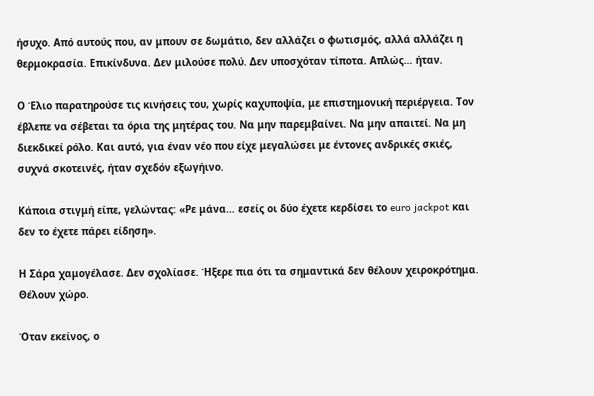ήσυχο. Από αυτούς που, αν μπουν σε δωμάτιο, δεν αλλάζει ο φωτισμός, αλλά αλλάζει η θερμοκρασία. Επικίνδυνα. Δεν μιλούσε πολύ. Δεν υποσχόταν τίποτα. Απλώς… ήταν.

Ο Έλιο παρατηρούσε τις κινήσεις του, χωρίς καχυποψία, με επιστημονική περιέργεια. Τον έβλεπε να σέβεται τα όρια της μητέρας του. Να μην παρεμβαίνει. Να μην απαιτεί. Να μη διεκδικεί ρόλο. Και αυτό, για έναν νέο που είχε μεγαλώσει με έντονες ανδρικές σκιές, συχνά σκοτεινές, ήταν σχεδόν εξωγήινο.

Κάποια στιγμή είπε, γελώντας: «Ρε μάνα… εσείς οι δύο έχετε κερδίσει το euro jackpot και δεν το έχετε πάρει είδηση».

Η Σάρα χαμογέλασε. Δεν σχολίασε. Ήξερε πια ότι τα σημαντικά δεν θέλουν χειροκρότημα. Θέλουν χώρο.

Όταν εκείνος, ο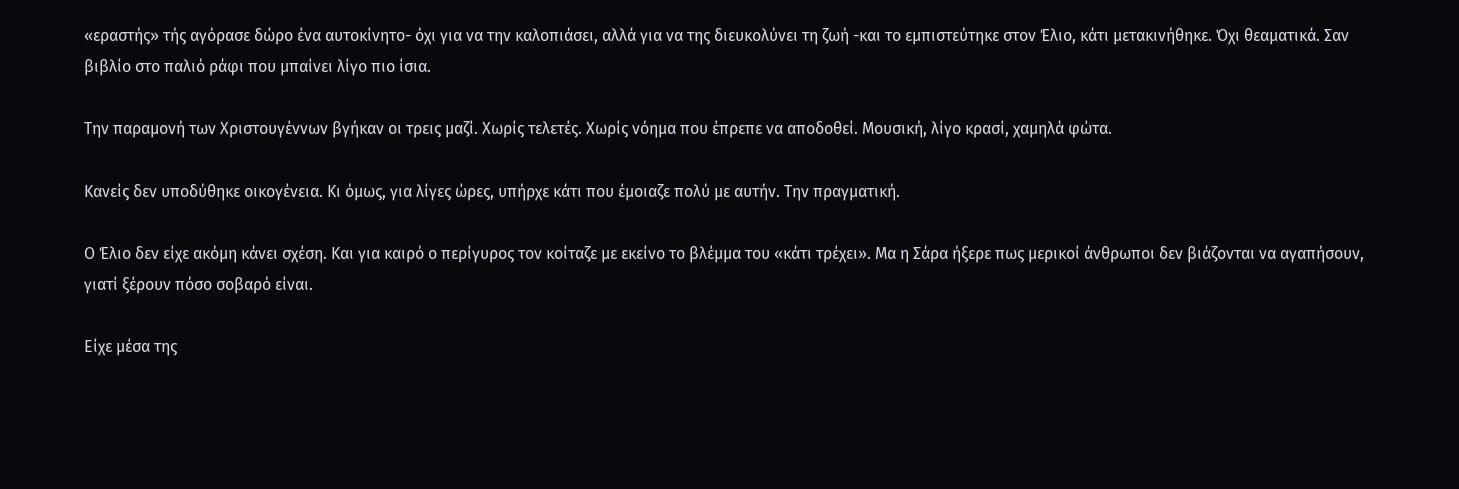«εραστής» τής αγόρασε δώρο ένα αυτοκίνητο- όχι για να την καλοπιάσει, αλλά για να της διευκολύνει τη ζωή -και το εμπιστεύτηκε στον Έλιο, κάτι μετακινήθηκε. Όχι θεαματικά. Σαν βιβλίο στο παλιό ράφι που μπαίνει λίγο πιο ίσια.

Την παραμονή των Χριστουγέννων βγήκαν οι τρεις μαζί. Χωρίς τελετές. Χωρίς νόημα που έπρεπε να αποδοθεί. Μουσική, λίγο κρασί, χαμηλά φώτα.

Κανείς δεν υποδύθηκε οικογένεια. Κι όμως, για λίγες ώρες, υπήρχε κάτι που έμοιαζε πολύ με αυτήν. Την πραγματική.

Ο Έλιο δεν είχε ακόμη κάνει σχέση. Και για καιρό ο περίγυρος τον κοίταζε με εκείνο το βλέμμα του «κάτι τρέχει». Μα η Σάρα ήξερε πως μερικοί άνθρωποι δεν βιάζονται να αγαπήσουν, γιατί ξέρουν πόσο σοβαρό είναι.

Είχε μέσα της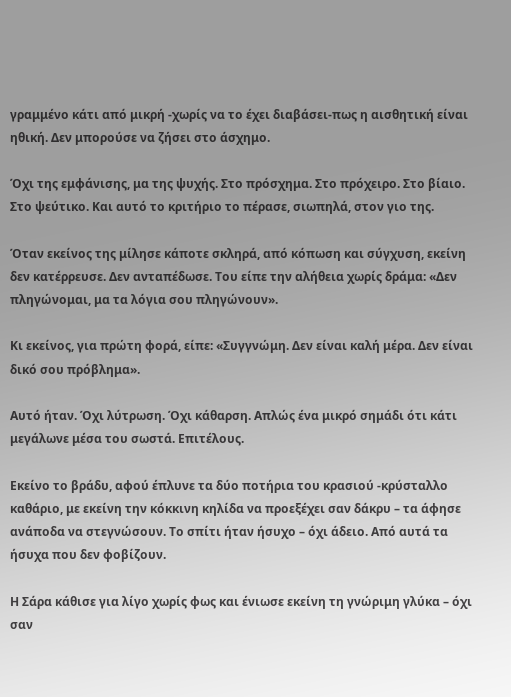γραμμένο κάτι από μικρή -χωρίς να το έχει διαβάσει-πως η αισθητική είναι ηθική. Δεν μπορούσε να ζήσει στο άσχημο.

Όχι της εμφάνισης, μα της ψυχής. Στο πρόσχημα. Στο πρόχειρο. Στο βίαιο. Στο ψεύτικο. Και αυτό το κριτήριο το πέρασε, σιωπηλά, στον γιο της.

Όταν εκείνος της μίλησε κάποτε σκληρά, από κόπωση και σύγχυση, εκείνη δεν κατέρρευσε. Δεν ανταπέδωσε. Του είπε την αλήθεια χωρίς δράμα: «Δεν πληγώνομαι, μα τα λόγια σου πληγώνουν».

Κι εκείνος, για πρώτη φορά, είπε: «Συγγνώμη. Δεν είναι καλή μέρα. Δεν είναι δικό σου πρόβλημα».

Αυτό ήταν. Όχι λύτρωση. Όχι κάθαρση. Απλώς ένα μικρό σημάδι ότι κάτι μεγάλωνε μέσα του σωστά. Επιτέλους.

Εκείνο το βράδυ, αφού έπλυνε τα δύο ποτήρια του κρασιού -κρύσταλλο καθάριο, με εκείνη την κόκκινη κηλίδα να προεξέχει σαν δάκρυ – τα άφησε ανάποδα να στεγνώσουν. Το σπίτι ήταν ήσυχο – όχι άδειο. Από αυτά τα ήσυχα που δεν φοβίζουν.

Η Σάρα κάθισε για λίγο χωρίς φως και ένιωσε εκείνη τη γνώριμη γλύκα – όχι σαν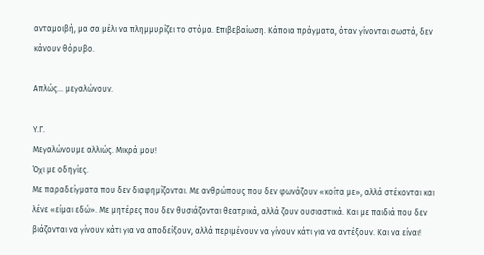ανταμοιβή, μα σα μέλι να πλημμυρίζει το στόμα. Επιβεβαίωση. Κάποια πράγματα, όταν γίνονται σωστά, δεν κάνουν θόρυβο.

Απλώς… μεγαλώνουν.

Υ.Γ.
Μεγαλώνουμε αλλιώς. Μικρά μου!
Όχι με οδηγίες.
Με παραδείγματα που δεν διαφημίζονται. Με ανθρώπους που δεν φωνάζουν «κοίτα με», αλλά στέκονται και λένε «είμαι εδώ». Με μητέρες που δεν θυσιάζονται θεατρικά, αλλά ζουν ουσιαστικά. Και με παιδιά που δεν βιάζονται να γίνουν κάτι για να αποδείξουν, αλλά περιμένουν να γίνουν κάτι για να αντέξουν. Και να είναι!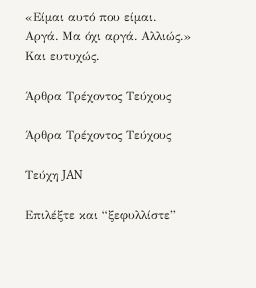«Είμαι αυτό που είμαι.
Αργά. Μα όχι αργά. Αλλιώς.»
Και ευτυχώς.

Άρθρα Τρέχοντος Τεύχους

Άρθρα Τρέχοντος Τεύχους

Τεύχη JAN

Επιλέξτε και “ξεφυλλίστε”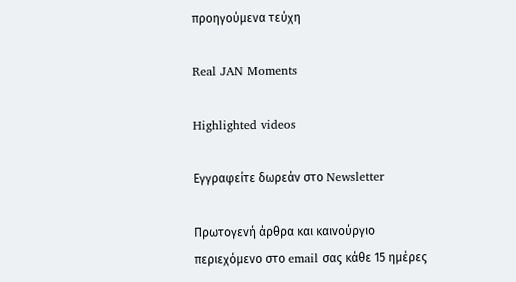προηγούμενα τεύχη

Real JAN Moments

Highlighted videos

Εγγραφείτε δωρεάν στο Newsletter

Πρωτογενή άρθρα και καινούργιο περιεχόμενο στο email σας κάθε 15 ημέρες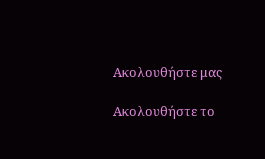Ακολουθήστε μας

Ακολουθήστε το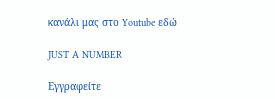κανάλι μας στο Youtube εδώ

JUST A NUMBER

Εγγραφείτε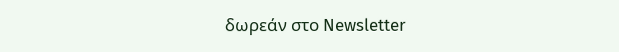δωρεάν στο Newsletter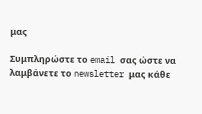μας

Συμπληρώστε το email σας ώστε να λαμβάνετε το newsletter μας κάθε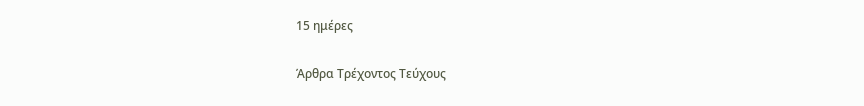15 ημέρες

Άρθρα Τρέχοντος Τεύχους